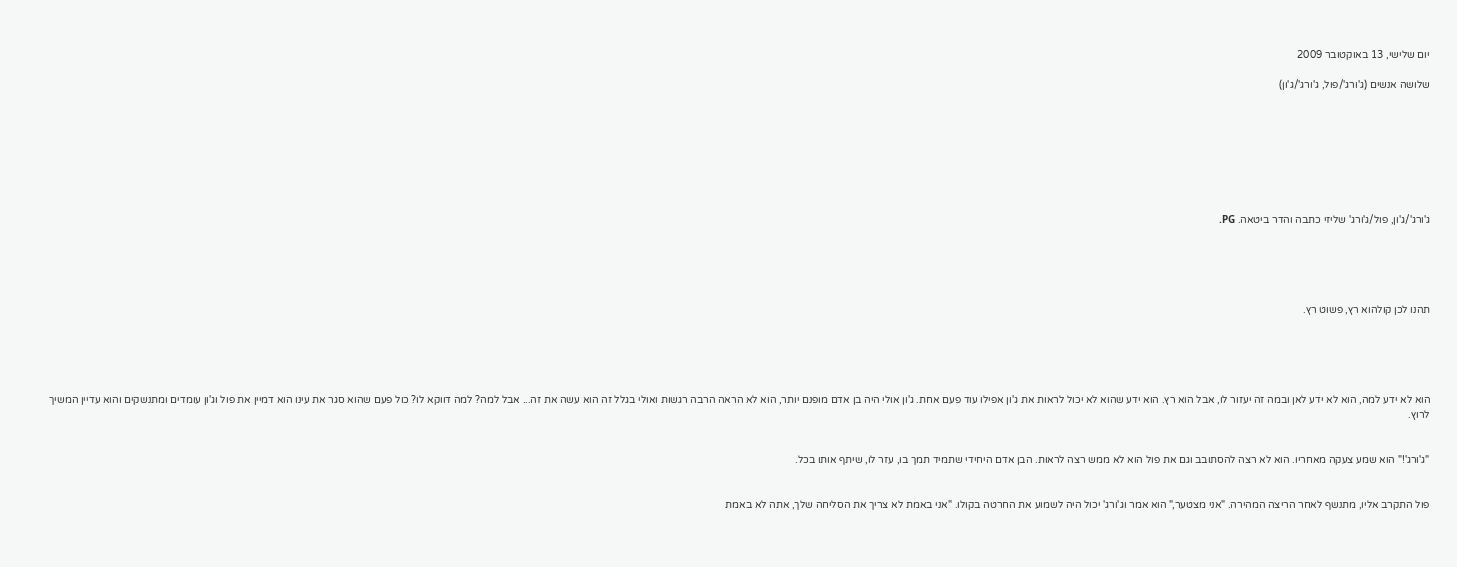יום שלישי, 13 באוקטובר 2009

שלושה אנשים (ג'ורג'/פול, ג'ורג'/ג'ון)








ג'ורג'/ג'ון, פול/ג'ורג' שליזי כתבה והדר ביטאה. PG.





תהנו לכן קולהוא רץ, פשוט רץ.





הוא לא ידע למה, הוא לא ידע לאן ובמה זה יעזור לו, אבל הוא רץ. הוא ידע שהוא לא יכול לראות את ג'ון אפילו עוד פעם אחת. ג'ון אולי היה בן אדם מופנם יותר, הוא לא הראה הרבה רגשות ואולי בגלל זה הוא עשה את זה... אבל למה? למה דווקא לו? כול פעם שהוא סגר את עינו הוא דמיין את פול וג'ון עומדים ומתנשקים והוא עדיין המשיך לרוץ.


"ג'ורג'!" הוא שמע צעקה מאחריו. הוא לא רצה להסתובב וגם את פול הוא לא ממש רצה לראות. הבן אדם היחידי שתמיד תמך בו, עזר לו, שיתף אותו בכל.


פול התקרב אליו, מתנשף לאחר הריצה המהירה. "אני מצטער," הוא אמר וג'ורג' יכול היה לשמוע את החרטה בקולו. "אני באמת לא צריך את הסליחה שלך, אתה לא באמת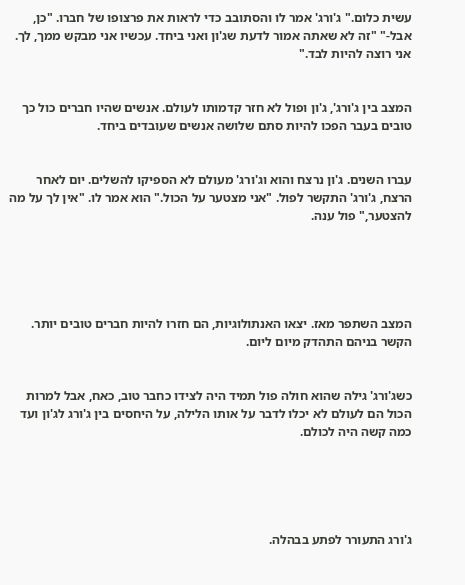עשית כלום." ג'ורג' אמר לו והסתובב כדי לראות את פרצופו של חברו. "כן, אבל-" "זה לא שאתה אמור לדעת שג'ון ואני ביחד. עכשיו אני מבקש ממך, לך. אני רוצה להיות לבד."


המצב בין ג'ורג', ג'ון ופול לא חזר קדמותו לעולם. אנשים שהיו חברים כול כך טובים בעבר הפכו להיות סתם שלושה אנשים שעובדים ביחד.


עברו השנים. ג'ון נרצח והוא וג'ורג' מעולם לא הספיקו להשלים. יום לאחר הרצח, ג'ורג' התקשר לפול. "אני מצטער על הכול." הוא אמר לו. "אין לך על מה להצטער," פול ענה.





המצב השתפר מאז. יצאו האנתולוגיות, הם חזרו להיות חברים טובים יותר. הקשר בניהם התהדק מיום ליום.


כשג'ורג' גילה שהוא חולה פול תמיד היה לצידו כחבר טוב, כאח, אבל למרות הכול הם לעולם לא יכלו לדבר על אותו הלילה, על היחסים בין ג'ורג לג'ון ועד כמה קשה היה לכולם.





ג'ורג התעורר לפתע בבהלה.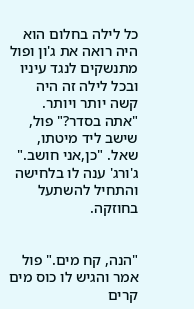כל לילה בחלום הוא היה רואה את ג'ון ופול מתנשקים לנגד עיניו ובכל לילה זה היה קשה יותר ויותר. "אתה בסדר?" פול, שישב ליד מיטתו, שאל. "כן,אני חושב." ג'ורג' ענה לו בלחישה והתחיל להשתעל בחוזקה.


"הנה, קח מים." פול אמר והגיש לו כוס מים קרים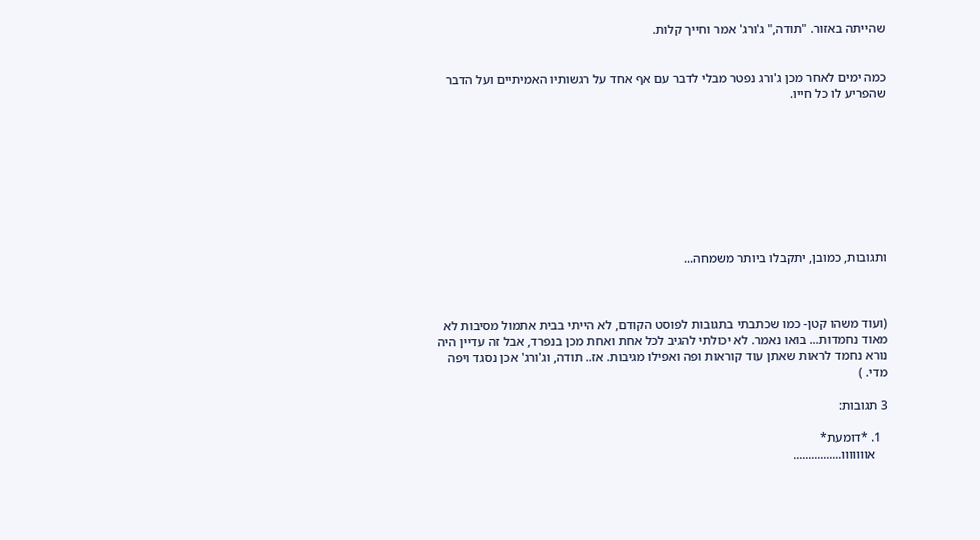שהייתה באזור. "תודה," ג'ורג' אמר וחייך קלות.


כמה ימים לאחר מכן ג'ורג נפטר מבלי לדבר עם אף אחד על רגשותיו האמיתיים ועל הדבר שהפריע לו כל חייו.









ותגובות, כמובן, יתקבלו ביותר משמחה...



(ועוד משהו קטן- כמו שכתבתי בתגובות לפוסט הקודם, לא הייתי בבית אתמול מסיבות לא מאוד נחמדות... בואו נאמר. לא יכולתי להגיב לכל אחת ואחת מכן בנפרד, אבל זה עדיין היה נורא נחמד לראות שאתן עוד קוראות ופה ואפילו מגיבות. אז.. תודה, וג'ורג' אכן נסגד ויפה מדי. )

3 תגובות:

  1. *דומעת*
    אווווווו................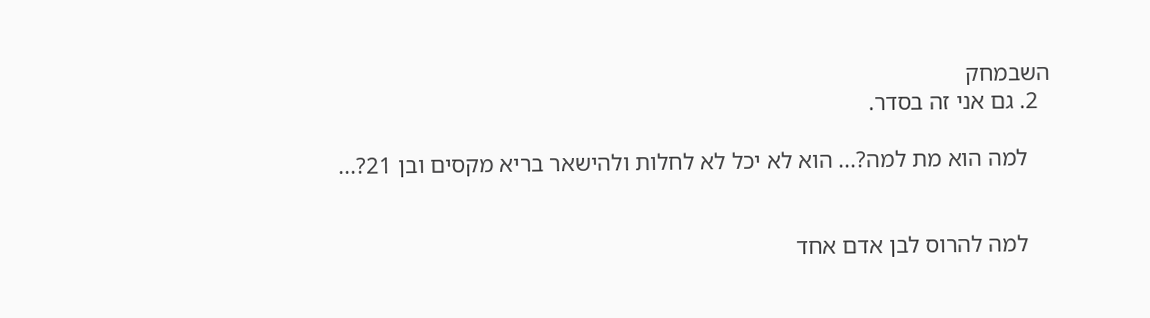השבמחק
  2. גם אני זה בסדר.

    למה הוא מת למה?... הוא לא יכל לא לחלות ולהישאר בריא מקסים ובן 21?...


    למה להרוס לבן אדם אחד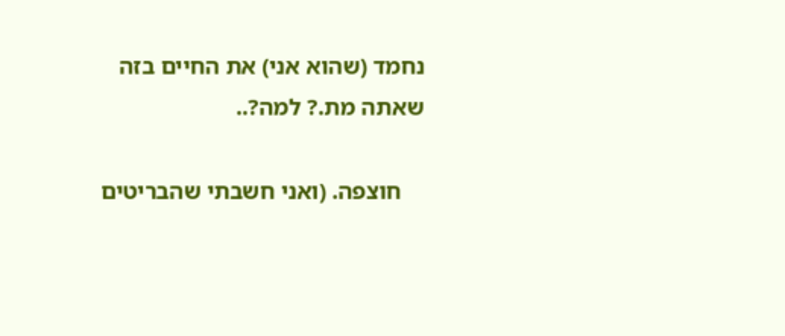נחמד (שהוא אני) את החיים בזה שאתה מת.? למה?..

    חוצפה. (ואני חשבתי שהבריטים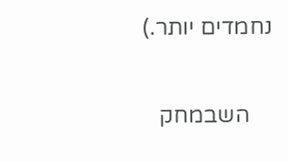נחמדים יותר.)

    השבמחק